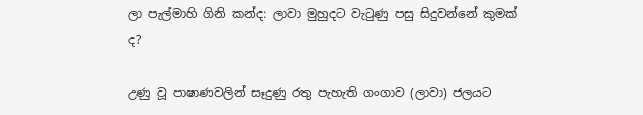ලා පැල්මාහි ගිනි කන්ද: ලාවා මුහුදට වැටුණු පසු සිදුවන්නේ කුමක් ද?

උණු වූ පාෂාණවලින් සෑදුණු රතු පැහැති ගංගාව (ලාවා) ජලයට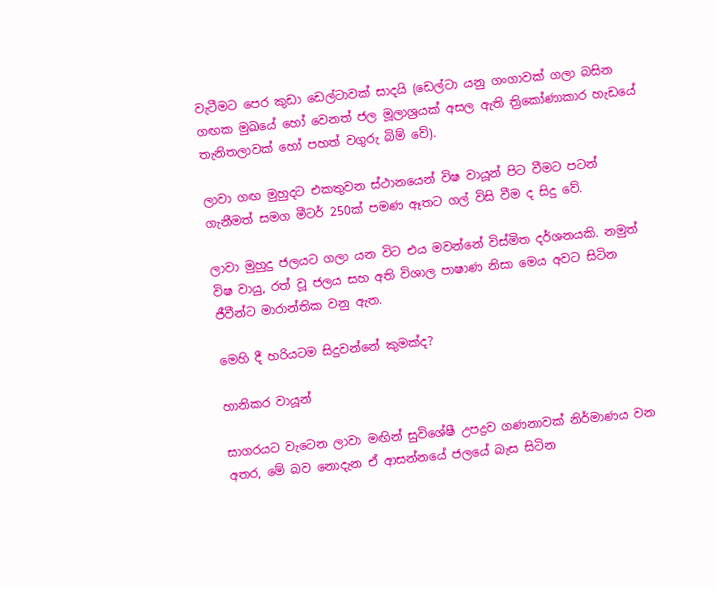වැටීමට පෙර කුඩා ඩෙල්ටාවක් සාදයි (ඩෙල්ටා යනු ගංගාවක් ගලා බසින ගඟක මුඛයේ හෝ වෙනත් ජල මූලාශ්‍රයක් අසල ඇති ත්‍රිකෝණාකාර හැඩයේ තැනිතලාවක් හෝ පහත් වගුරු බිම් වේ).

ලාවා ගඟ මුහුදට එකතුවන ස්ථානයෙන් විෂ වායූන් පිට වීමට පටන් ගැනීමත් සමග මීටර් 250ක් පමණ ඈතට ගල් විසි වීම ද සිදු වේ.

ලාවා මුහුදු ජලයට ගලා යන විට එය මවන්නේ විස්මිත දර්ශනයකි. නමුත් විෂ වායු, රත් වූ ජලය සහ අති විශාල පාෂාණ නිසා මෙය අවට සිටින ජීවීන්ට මාරාන්තික වනු ඇත.

මෙහි දී හරියටම සිදුවන්නේ කුමක්ද?

හානිකර වායූන්

සාගරයට වැටෙන ලාවා මඟින් සුවිශේෂී උපද්‍රව ගණනාවක් නිර්මාණය වන අතර, මේ බව නොදැන ඒ ආසන්නයේ ජලයේ බැස සිටින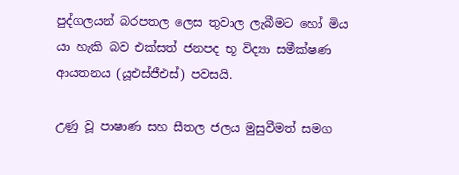පුද්ගලයන් බරපතල ලෙස තුවාල ලැබීමට හෝ මිය යා හැකි බව එක්සත් ජනපද භූ විද්‍යා සමීක්ෂණ ආයතනය (යූඑස්ජීඑස්) පවසයි.

උණු වූ පාෂාණ සහ සීතල ජලය මුසුවීමත් සමග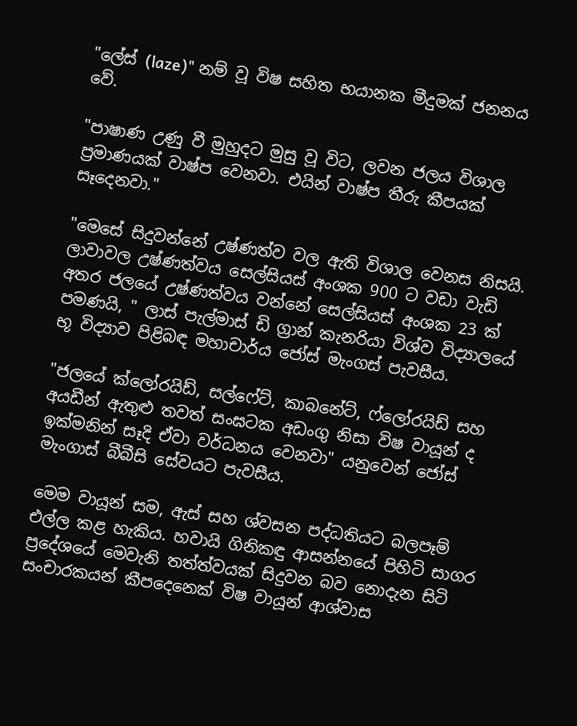"ලේස් (laze)" නම් වූ විෂ සහිත භයානක මීදුමක් ජනනය වේ.

"පාෂාණ උණු වී මුහුදට මුසු වූ විට, ලවන ජලය විශාල ප්‍රමාණයක් වාෂ්ප වෙනවා. එයින් වාෂ්ප තීරු කීපයක් සෑදෙනවා."

"මෙසේ සිදුවන්නේ උෂ්ණත්ව වල ඇති විශාල වෙනස නිසයි. ලාවාවල උෂ්ණත්වය සෙල්සියස් අංශක 900 ට වඩා වැඩි අතර ජලයේ උෂ්ණත්වය වන්නේ සෙල්සියස් අංශක 23 ක් පමණයි, " ලාස් පැල්මාස් ඩි ග්‍රාන් කැනරියා විශ්ව විද්‍යාලයේ භූ විද්‍යාව පිළිබඳ මහාචාර්ය ජෝස් මැංගස් පැවසීය.

"ජලයේ ක්ලෝරයිඩ්, සල්ෆේට්, කාබනේට්, ෆ්ලෝරයිඩ් සහ අයඩීන් ඇතුළු තවත් සංඝටක අඩංගු නිසා විෂ වායූන් ද ඉක්මනින් සෑදි ඒවා වර්ධනය වෙනවා" යනුවෙන් ජෝස් මැංගාස් බීබීසි සේවයට පැවසීය.

මෙම වායූන් සම, ඇස් සහ ශ්වසන පද්ධතියට බලපෑම් එල්ල කළ හැකිය. හවායි ගිනිකඳු ආසන්නයේ පිහිටි සාගර ප්‍රදේශයේ මෙවැනි තත්ත්වයක් සිදුවන බව නොදැන සිටි සංචාරකයන් කීපදෙනෙක් විෂ වායූන් ආශ්වාස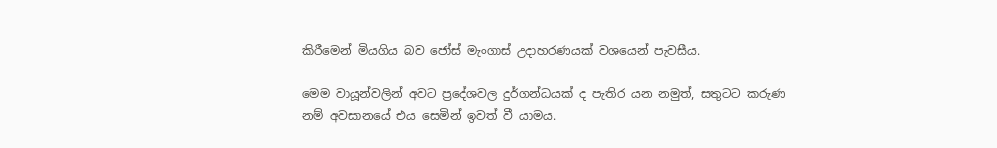කිරීමෙන් මියගිය බව ජෝස් මැංගාස් උදාහරණයක් වශයෙන් පැවසීය.

මෙම වායූන්වලින් අවට ප්‍රදේශවල දුර්ගන්ධයක් ද පැතිර යන නමුත්, සතුටට කරුණ නම් අවසානයේ එය සෙමින් ඉවත් වී යාමය.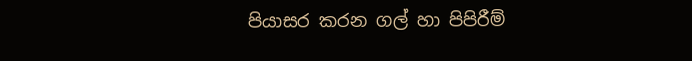පියාසර කරන ගල් හා පිපිරීම්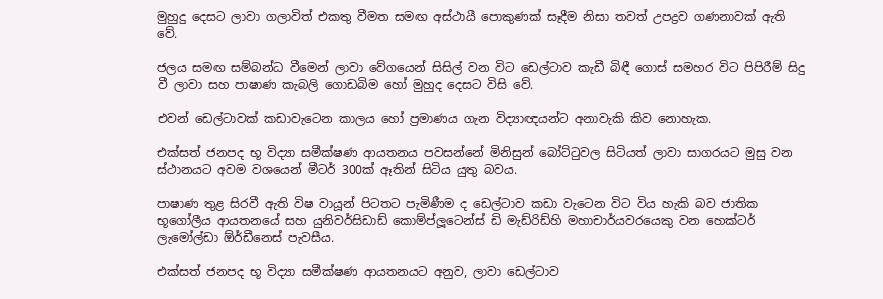මුහුදු දෙසට ලාවා ගලාවිත් එකතු වීමත සමඟ අස්ථායී පොකුණක් සෑදීම නිසා තවත් උපද්‍රව ගණනාවක් ඇති වේ.

ජලය සමඟ සම්බන්ධ වීමෙන් ලාවා වේගයෙන් සිසිල් වන විට ඩෙල්ටාව කැඩී බිඳී ගොස් සමහර විට පිපිරීම් සිදු වී ලාවා සහ පාෂාණ කැබලි ගොඩබිම හෝ මුහුද දෙසට විසි වේ.

එවන් ඩෙල්ටාවක් කඩාවැටෙන කාලය හෝ ප්‍රමාණය ගැන විද්‍යාඥයන්ට අනාවැකි කිව නොහැක.

එක්සත් ජනපද භූ විද්‍යා සමීක්ෂණ ආයතනය පවසන්නේ මිනිසුන් බෝට්ටුවල සිටියත් ලාවා සාගරයට මුසු වන ස්ථානයට අවම වශයෙන් මීටර් 300ක් ඈතින් සිටිය යුතු බවය.

පාෂාණ තුළ සිරවී ඇති විෂ වායූන් පිටතට පැමිණීම ද ඩෙල්ටාව කඩා වැටෙන විට විය හැකි බව ජාතික භූගෝලීය ආයතනයේ සහ යුනිවර්සිඩාඩ් කොම්ප්ලූටෙන්ස් ඩි මැඩ්රිඩ්හි මහාචාර්යවරයෙකු වන හෙක්ටර් ලැමෝල්ඩා ඕර්ඩීනෙස් පැවසීය.

එක්සත් ජනපද භූ විද්‍යා සමීක්ෂණ ආයතනයට අනුව, ලාවා ඩෙල්ටාව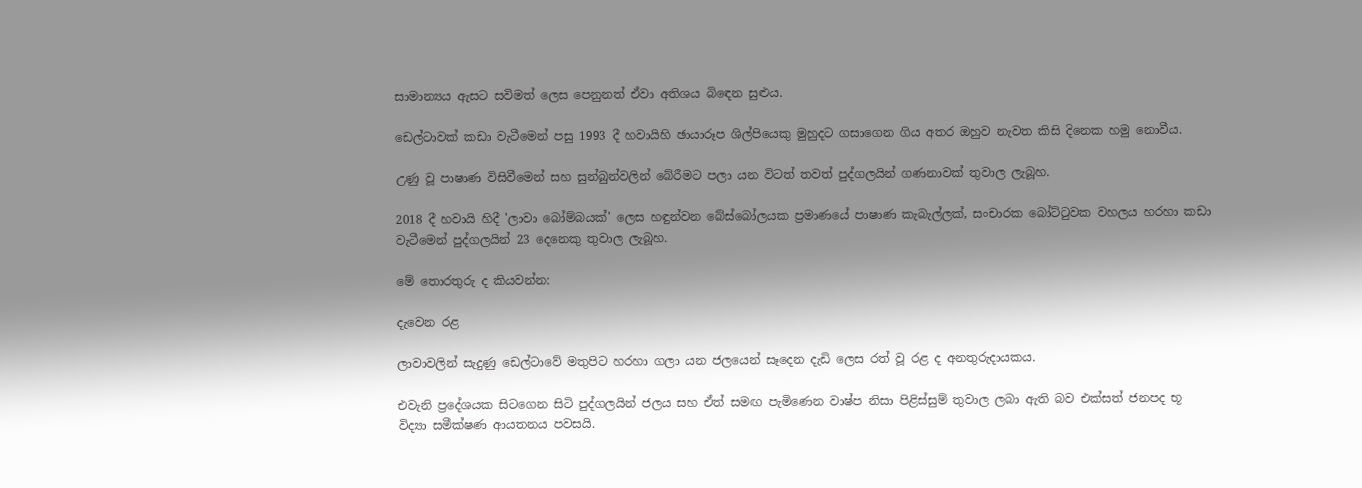සාමාන්‍යය ඇසට සවිමත් ලෙස පෙනුනත් ඒවා අතිශය බිඳෙන සුළුය.

ඩෙල්ටාවක් කඩා වැටීමෙන් පසු 1993 දී හවායිහි ඡායාරූප ශිල්පියෙකු මුහුදට ගසාගෙන ගිය අතර ඔහුව නැවත කිසි දිනෙක හමු නොවීය.

උණු වූ පාෂාණ විසිවීමෙන් සහ සුන්බුන්වලින් බේරීමට පලා යන විටත් තවත් පුද්ගලයින් ගණනාවක් තුවාල ලැබූහ.

2018 දී හවායි හිදී 'ලාවා බෝම්බයක්' ලෙස හඳුන්වන බේස්බෝලයක ප්‍රමාණයේ පාෂාණ කැබැල්ලක්, සංචාරක බෝට්ටුවක වහලය හරහා කඩා වැටීමෙන් පුද්ගලයින් 23 දෙනෙකු තුවාල ලැබූහ.

මේ තොරතුරු ද කියවන්න:

දැවෙන රළ

ලාවාවලින් සැදුණු ඩෙල්ටාවේ මතුපිට හරහා ගලා යන ජලයෙන් සෑදෙන දැඩි ලෙස රත් වූ රළ ද අනතුරුදායකය.

එවැනි ප්‍රදේශයක සිටගෙන සිටි පුද්ගලයින් ජලය සහ ඒත් සමඟ පැමිණෙන වාෂ්ප නිසා පිළිස්සුම් තුවාල ලබා ඇති බව එක්සත් ජනපද භූ විද්‍යා සමීක්ෂණ ආයතනය පවසයි.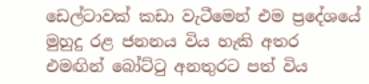ඩෙල්ටාවක් කඩා වැටීමෙන් එම ප්‍රදේශයේ මුහුදු රළ ජනනය විය හැකි අතර එමඟින් බෝට්ටු අනතුරට පත් විය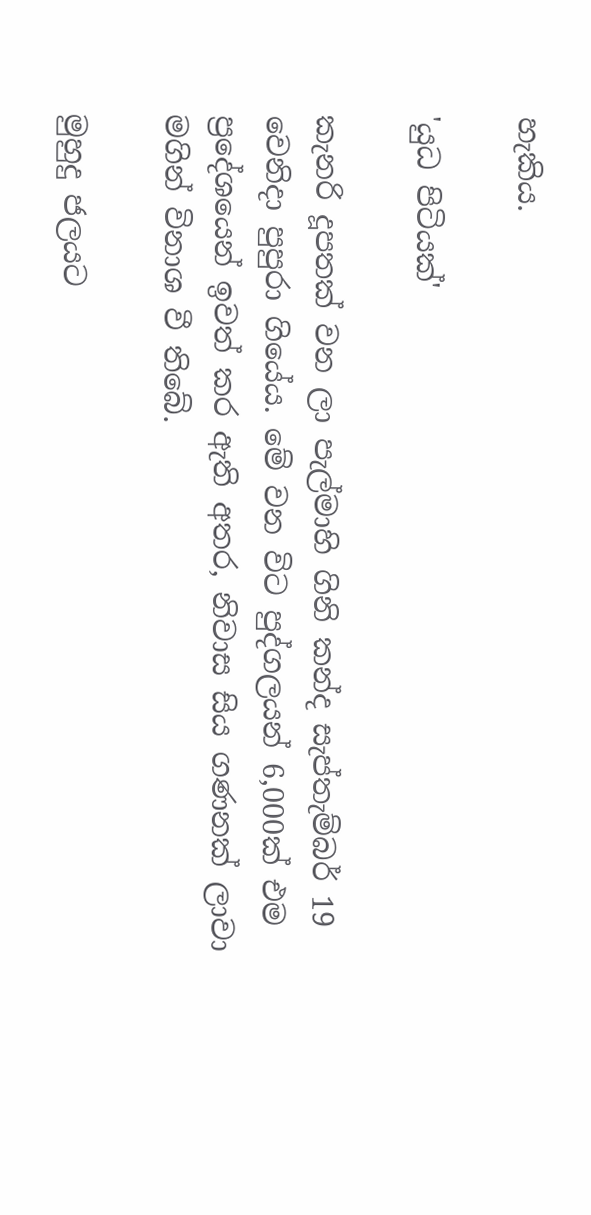හැකිය.

'යුධ පිටියක්'

කැනරි දූපතක් වන ලා පැල්මාහි ගිනි කන්ද සැප්තැම්බර් 19 වෙනිදා පුපුරා ගියේය. මේ වන විට පුද්ගලයන් 6,000ක් එම ප්‍රදේශයෙන් ඉවත් කර ඇති අතර, නිවාස සිය ගණනක් ලාවා මගින් විනාශ වී තිබේ.

මුහුදු ජලයට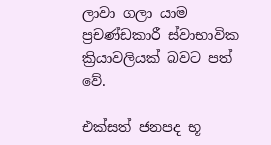ලාවා ගලා යාම ප්‍රචණ්ඩකාරී ස්වාභාවික ක්‍රියාවලියක් බවට පත් වේ.

එක්සත් ජනපද භූ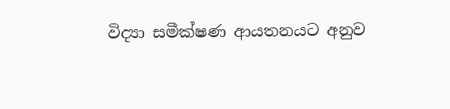විද්‍යා සමීක්ෂණ ආයතනයට අනුව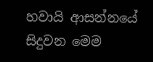හවායි ආසන්නයේ සිදුවන මෙම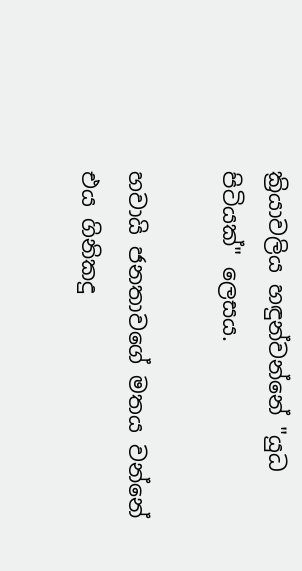ක්‍රියාවලිය හඳුන්වන්නේ "යුධ පිටියක්" ලෙසය.

හවායි ජනතාවගේ මතය වන්නේ එය ගිනිකදු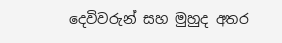දෙවිවරුන් සහ මුහුද අතර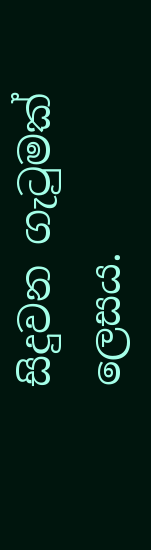සිදුවන ගැටුමක් ලෙසය.